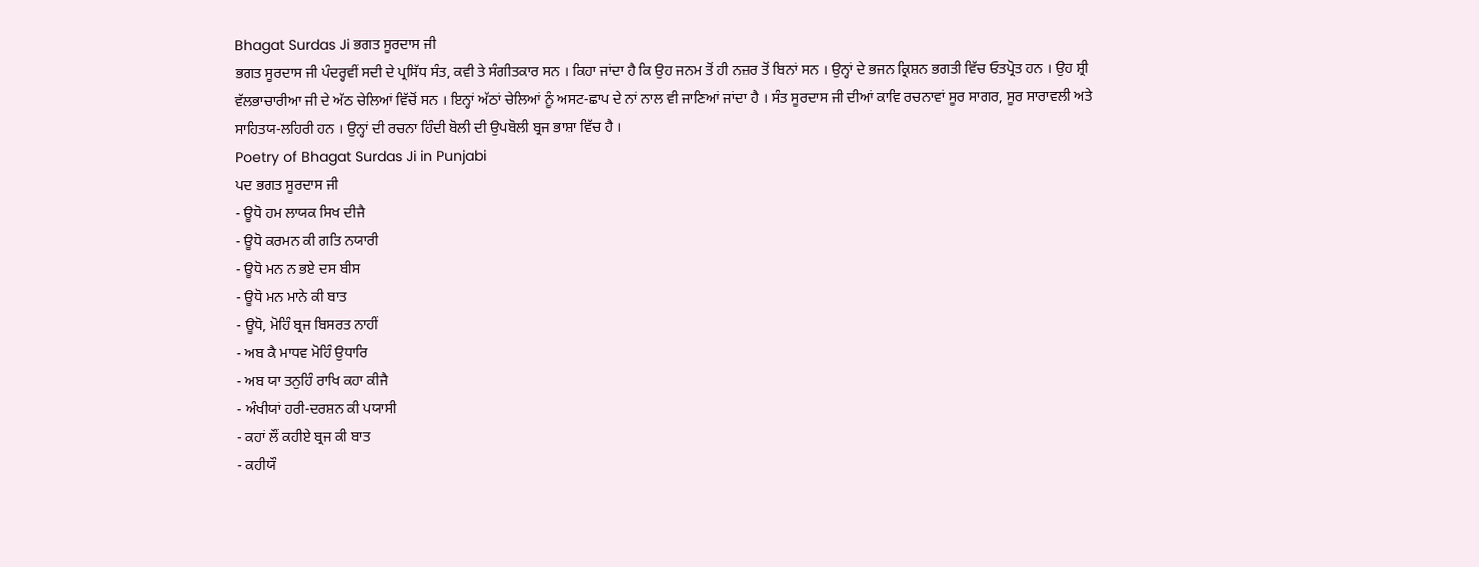Bhagat Surdas Ji ਭਗਤ ਸੂਰਦਾਸ ਜੀ
ਭਗਤ ਸੂਰਦਾਸ ਜੀ ਪੰਦਰ੍ਹਵੀਂ ਸਦੀ ਦੇ ਪ੍ਰਸਿੱਧ ਸੰਤ, ਕਵੀ ਤੇ ਸੰਗੀਤਕਾਰ ਸਨ । ਕਿਹਾ ਜਾਂਦਾ ਹੈ ਕਿ ਉਹ ਜਨਮ ਤੋਂ ਹੀ ਨਜ਼ਰ ਤੋਂ ਬਿਨਾਂ ਸਨ । ਉਨ੍ਹਾਂ ਦੇ ਭਜਨ ਕ੍ਰਿਸ਼ਨ ਭਗਤੀ ਵਿੱਚ ਓਤਪ੍ਰੋਤ ਹਨ । ਉਹ ਸ਼੍ਰੀ ਵੱਲਭਾਚਾਰੀਆ ਜੀ ਦੇ ਅੱਠ ਚੇਲਿਆਂ ਵਿੱਚੋਂ ਸਨ । ਇਨ੍ਹਾਂ ਅੱਠਾਂ ਚੇਲਿਆਂ ਨੂੰ ਅਸਟ-ਛਾਪ ਦੇ ਨਾਂ ਨਾਲ ਵੀ ਜਾਣਿਆਂ ਜਾਂਦਾ ਹੈ । ਸੰਤ ਸੂਰਦਾਸ ਜੀ ਦੀਆਂ ਕਾਵਿ ਰਚਨਾਵਾਂ ਸੂਰ ਸਾਗਰ, ਸੂਰ ਸਾਰਾਵਲੀ ਅਤੇ ਸਾਹਿਤਯ-ਲਹਿਰੀ ਹਨ । ਉਨ੍ਹਾਂ ਦੀ ਰਚਨਾ ਹਿੰਦੀ ਬੋਲੀ ਦੀ ਉਪਬੋਲੀ ਬ੍ਰਜ ਭਾਸ਼ਾ ਵਿੱਚ ਹੈ ।
Poetry of Bhagat Surdas Ji in Punjabi
ਪਦ ਭਗਤ ਸੂਰਦਾਸ ਜੀ
- ਊਧੋ ਹਮ ਲਾਯਕ ਸਿਖ ਦੀਜੈ
- ਊਧੋ ਕਰਮਨ ਕੀ ਗਤਿ ਨਯਾਰੀ
- ਊਧੋ ਮਨ ਨ ਭਏ ਦਸ ਬੀਸ
- ਊਧੋ ਮਨ ਮਾਨੇ ਕੀ ਬਾਤ
- ਊਧੋ, ਮੋਹਿੰ ਬ੍ਰਜ ਬਿਸਰਤ ਨਾਹੀਂ
- ਅਬ ਕੈ ਮਾਧਵ ਮੋਹਿੰ ਉਧਾਰਿ
- ਅਬ ਯਾ ਤਨੁਹਿੰ ਰਾਖਿ ਕਹਾ ਕੀਜੈ
- ਅੰਖੀਯਾਂ ਹਰੀ-ਦਰਸ਼ਨ ਕੀ ਪਯਾਸੀ
- ਕਹਾਂ ਲੌਂ ਕਹੀਏ ਬ੍ਰਜ ਕੀ ਬਾਤ
- ਕਹੀਯੌ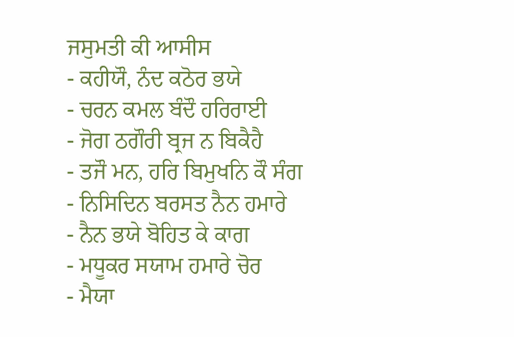ਜਸੁਮਤੀ ਕੀ ਆਸੀਸ
- ਕਹੀਯੌ, ਨੰਦ ਕਠੋਰ ਭਯੇ
- ਚਰਨ ਕਮਲ ਬੰਦੌ ਹਰਿਰਾਈ
- ਜੋਗ ਠਗੌਰੀ ਬ੍ਰਜ ਨ ਬਿਕੈਹੈ
- ਤਜੌ ਮਨ, ਹਰਿ ਬਿਮੁਖਨਿ ਕੌ ਸੰਗ
- ਨਿਸਿਦਿਨ ਬਰਸਤ ਨੈਨ ਹਮਾਰੇ
- ਨੈਨ ਭਯੇ ਬੋਹਿਤ ਕੇ ਕਾਗ
- ਮਧੂਕਰ ਸਯਾਮ ਹਮਾਰੇ ਚੋਰ
- ਮੈਯਾ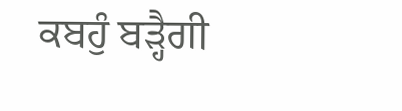ਕਬਹੁੰ ਬੜ੍ਹੈਗੀ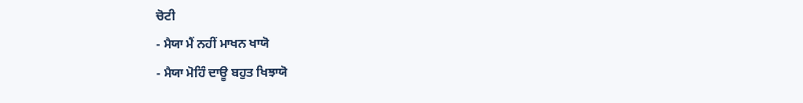ਚੋਟੀ
- ਮੈਯਾ ਮੈਂ ਨਹੀਂ ਮਾਖਨ ਖਾਯੋ
- ਮੈਯਾ ਮੋਹਿੰ ਦਾਊ ਬਹੁਤ ਖਿਝਾਯੋ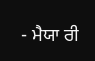- ਮੈਯਾ ਰੀ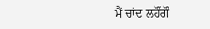ਮੈਂ ਚਾਂਦ ਲਹੌਂਗੌ